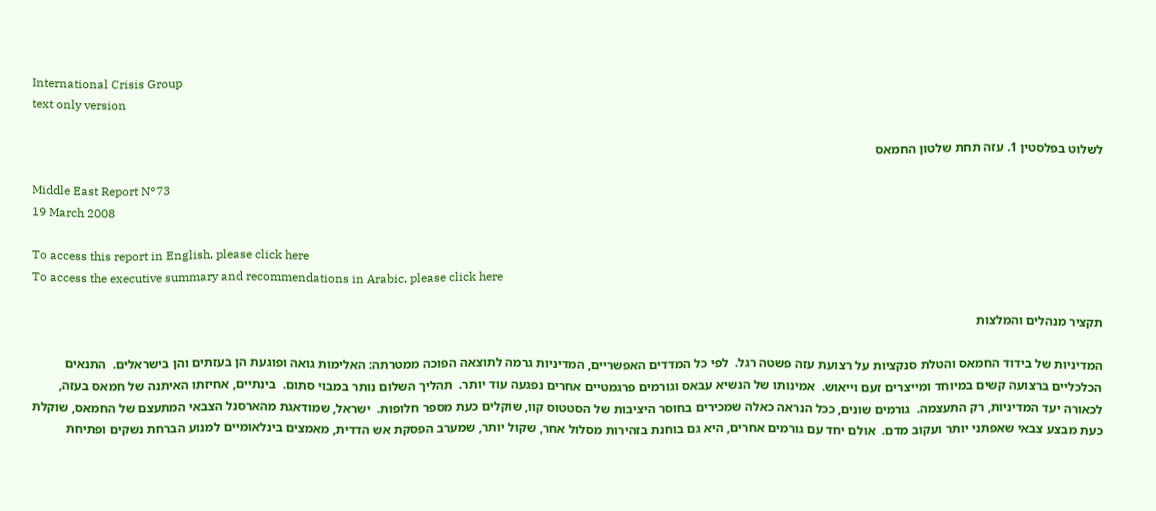International Crisis Group
text only version

לשלוט בפלסטין 1. עזה תחת שלטון החמאס

Middle East Report N°73
19 March 2008

To access this report in English, please click here
To access the executive summary and recommendations in Arabic, please click here

תקציר מנהלים והמלצות

המדיניות של בידוד החמאס והטלת סנקציות על רצועת עזה פשטה רגל.  לפי כל המדדים האפשריים, המדיניות גרמה לתוצאה הפוכה ממטרתה: האלימות גואה ופוגעת הן בעזתים והן בישראלים.  התנאים הכלכליים ברצועה קשים במיוחד ומייצרים זעם וייאוש.  אמינותו של הנשיא עבאס וגורמים פרגמטיים אחרים נפגעה עוד יותר.  תהליך השלום נותר במבוי סתום.  בינתיים, אחיזתו האיתנה של חמאס בעזה, לכאורה יעד המדיניות, רק התעצמה.  גורמים שונים, ככל הנראה כאלה שמכירים בחוסר היציבות של הסטטוס קוו, שוקלים כעת מספר חלופות.  ישראל, שמודאגת מהארסנל הצבאי המתעצם של החמאס, שוקלת כעת מבצע צבאי שאפתני יותר ועקוב מדם.  אולם יחד עם גורמים אחרים, היא גם בוחנת בזהירות מסלול אחר, שקול יותר, שמערב הפסקת אש הדדית, מאמצים בינלאומיים למנוע הברחת נשקים ופתיחת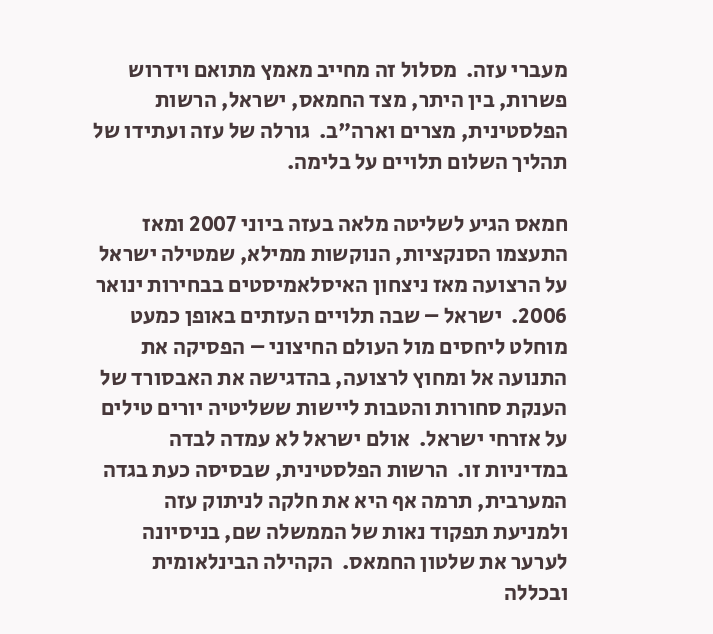מעברי עזה.  מסלול זה מחייב מאמץ מתואם וידרוש פשרות, בין היתר, מצד החמאס, ישראל, הרשות הפלסטינית, מצרים וארה"ב.  גורלה של עזה ועתידו של תהליך השלום תלויים על בלימה.

חמאס הגיע לשליטה מלאה בעזה ביוני 2007 ומאז התעצמו הסנקציות, הנוקשות ממילא, שמטילה ישראל על הרצועה מאז ניצחון האיסלאמיסטים בבחירות ינואר 2006.  ישראל – שבה תלויים העזתים באופן כמעט מוחלט ליחסים מול העולם החיצוני – הפסיקה את התנועה אל ומחוץ לרצועה, בהדגישה את האבסורד של הענקת סחורות והטבות ליישות ששליטיה יורים טילים על אזרחי ישראל.  אולם ישראל לא עמדה לבדה במדיניות זו.  הרשות הפלסטינית, שבסיסה כעת בגדה המערבית, תרמה אף היא את חלקה לניתוק עזה ולמניעת תפקוד נאות של הממשלה שם, בניסיונה לערער את שלטון החמאס.  הקהילה הבינלאומית ובכללה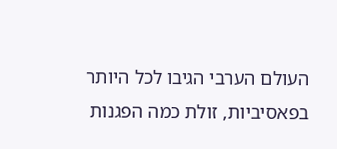העולם הערבי הגיבו לכל היותר בפאסיביות, זולת כמה הפגנות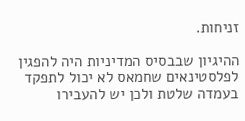זניחות.

ההיגיון שבבסיס המדיניות היה להפגין לפלסטינאים שחמאס לא יכול לתפקד בעמדה שלטת ולכן יש להעבירו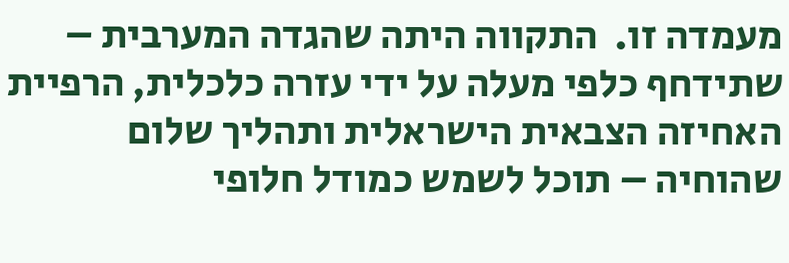מעמדה זו.  התקווה היתה שהגדה המערבית – שתידחף כלפי מעלה על ידי עזרה כלכלית, הרפיית האחיזה הצבאית הישראלית ותהליך שלום שהוחיה – תוכל לשמש כמודל חלופי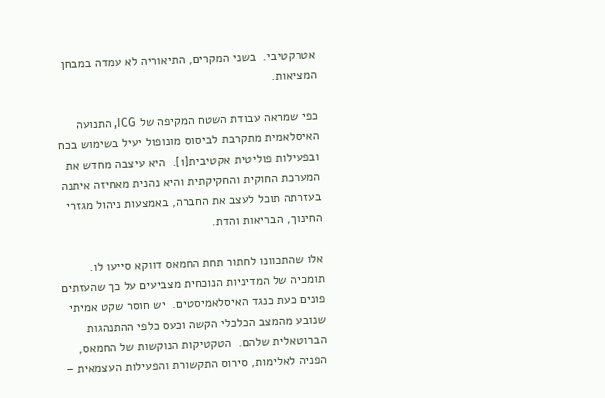אטרקטיבי.  בשני המקרים, התיאוריה לא עמדה במבחן המציאות.

כפי שמראה עבודת השטח המקיפה של ICG, התנועה האיסלאמית מתקרבת לביסוס מונופול יעיל בשימוש בכח ובפעילות פוליטית אקטיבית[1].  היא עיצבה מחדש את המערכת החוקית והחקיקתית והיא נהנית מאחיזה איתנה בעזרתה תוכל לעצב את החברה, באמצעות ניהול מגזרי החינוך, הבריאות והדת.

אלו שהתכוונו לחתור תחת החמאס דווקא סייעו לו.  תומכיה של המדיניות הנוכחית מצביעים על כך שהעזתים פונים כעת כנגד האיסלאמיסטים.  יש חוסר שקט אמיתי שנובע מהמצב הכלכלי הקשה וכעס כלפי ההתנהגות הברוטאלית שלהם.  הטקטיקות הנוקשות של החמאס, הפניה לאלימות, סירוס התקשורת והפעילות העצמאית –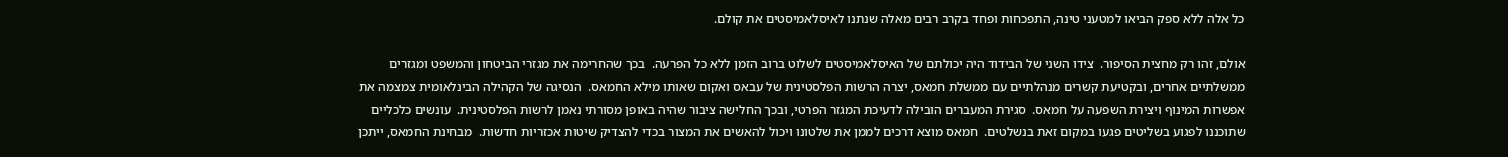כל אלה ללא ספק הביאו למטעני טינה, התפכחות ופחד בקרב רבים מאלה שנתנו לאיסלאמיסטים את קולם.

אולם, זהו רק מחצית הסיפור.  צידו השני של הבידוד היה יכולתם של האיסלאמיסטים לשלוט ברוב הזמן ללא כל הפרעה.  בכך שהחרימה את מגזרי הביטחון והמשפט ומגזרים ממשלתיים אחרים, ובקטיעת קשרים מנהלתיים עם ממשלת חמאס, יצרה הרשות הפלסטינית של עבאס ואקום שאותו מילא החמאס.  הנסיגה של הקהילה הבינלאומית צמצמה את אפשרות המינוף ויצירת השפעה על חמאס.  סגירת המעברים הובילה לדעיכת המגזר הפרטי, ובכך החלישה ציבור שהיה באופן מסורתי נאמן לרשות הפלסטינית.  עונשים כלכליים שתוכננו לפגוע בשליטים פגעו במקום זאת בנשלטים.  חמאס מוצא דרכים לממן את שלטונו ויכול להאשים את המצור בכדי להצדיק שיטות אכזריות חדשות.  מבחינת החמאס, ייתכן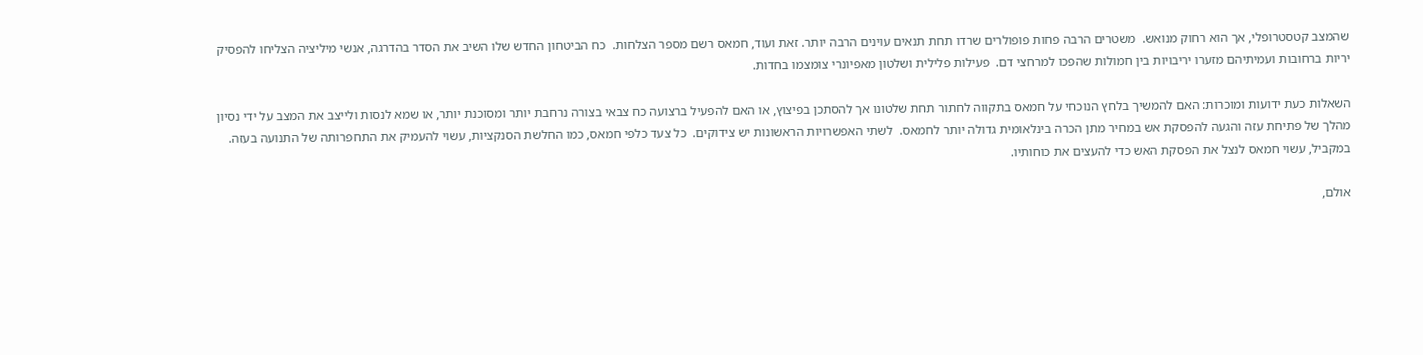שהמצב קטסטרופלי, אך הוא רחוק מנואש.  משטרים הרבה פחות פופולרים שרדו תחת תנאים עוינים הרבה יותר. זאת ועוד, חמאס רשם מספר הצלחות.  כח הביטחון החדש שלו השיב את הסדר בהדרגה, אנשי מיליציה הצליחו להפסיק יריות ברחובות ועמיתיהם מזערו יריבויות בין חמולות שהפכו למרחצי דם.  פעילות פלילית ושלטון מאפיונרי צומצמו בחדות.

השאלות כעת ידועות ומוכרות: האם להמשיך בלחץ הנוכחי על חמאס בתקווה לחתור תחת שלטונו אך להסתכן בפיצוץ, או האם להפעיל ברצועה כח צבאי בצורה נרחבת יותר ומסוכנת יותר, או שמא לנסות ולייצב את המצב על ידי נסיון מהלך של פתיחת עזה והגעה להפסקת אש במחיר מתן הכרה בינלאומית גדולה יותר לחמאס.  לשתי האפשרויות הראשונות יש צידוקים.  כל צעד כלפי חמאס, כמו החלשת הסנקציות, עשוי להעמיק את התחפרותה של התנועה בעזה.  במקביל, עשוי חמאס לנצל את הפסקת האש כדי להעצים את כוחותיו.

אולם,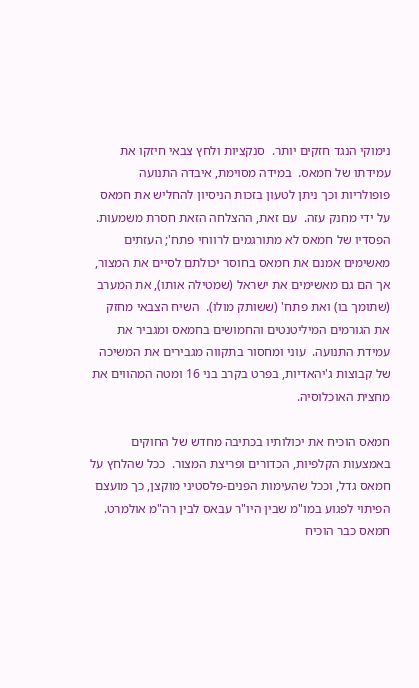נימוקי הנגד חזקים יותר.  סנקציות ולחץ צבאי חיזקו את עמידתו של חמאס.  במידה מסוימת, איבדה התנועה פופולריות וכך ניתן לטעון בזכות הניסיון להחליש את חמאס על ידי מחנק עזה.  עם זאת, ההצלחה הזאת חסרת משמעות.  הפסדיו של חמאס לא מתורגמים לרווחי פתח'; העזתים מאשימים אמנם את חמאס בחוסר יכולתם לסיים את המצור, אך הם גם מאשימים את ישראל (שמטילה אותו), את המערב (שתומך בו) ואת פתח' (ששותק מולו).  השיח הצבאי מחזק את הגורמים המיליטנטים והחמושים בחמאס ומגביר את עמידת התנועה.  עוני ומחסור בתקווה מגבירים את המשיכה של קבוצות ג'יהאדיות, בפרט בקרב בני 16 ומטה המהווים את מחצית האוכלוסיה.

חמאס הוכיח את יכולותיו בכתיבה מחדש של החוקים באמצעות הקלפיות, הכדורים ופריצת המצור.  ככל שהלחץ על חמאס גדל, וככל שהעימות הפנים-פלסטיני מוקצן, כך מועצם הפיתוי לפגוע במו"מ שבין היו"ר עבאס לבין רה"מ אולמרט.  חמאס כבר הוכיח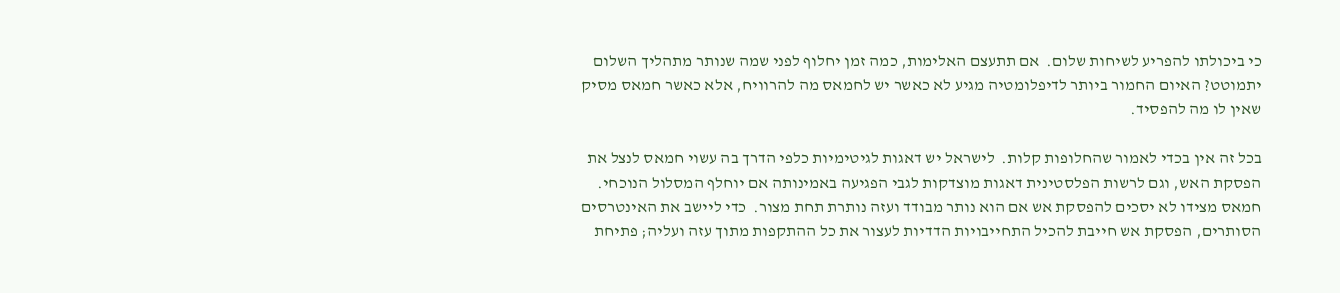כי ביכולתו להפריע לשיחות שלום.  אם תתעצם האלימות, כמה זמן יחלוף לפני שמה שנותר מתהליך השלום יתמוטט? האיום החמור ביותר לדיפלומטיה מגיע לא כאשר יש לחמאס מה להרוויח, אלא כאשר חמאס מסיק שאין לו מה להפסיד.

בכל זה אין בכדי לאמור שהחלופות קלות.  לישראל יש דאגות לגיטימיות כלפי הדרך בה עשוי חמאס לנצל את הפסקת האש, וגם לרשות הפלסטינית דאגות מוצדקות לגבי הפגיעה באמינותה אם יוחלף המסלול הנוכחי.  חמאס מצידו לא יסכים להפסקת אש אם הוא נותר מבודד ועזה נותרת תחת מצור.  כדי ליישב את האינטרסים הסותרים, הפסקת אש חייבת להכיל התחייבויות הדדיות לעצור את כל ההתקפות מתוך עזה ועליה; פתיחת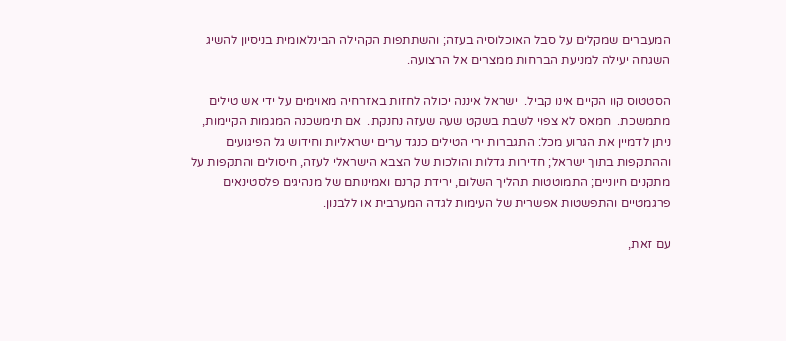המעברים שמקלים על סבל האוכלוסיה בעזה; והשתתפות הקהילה הבינלאומית בניסיון להשיג השגחה יעילה למניעת הברחות ממצרים אל הרצועה.

הסטטוס קוו הקיים אינו קביל.  ישראל איננה יכולה לחזות באזרחיה מאוימים על ידי אש טילים מתמשכת.  חמאס לא צפוי לשבת בשקט שעה שעזה נחנקת.  אם תימשכנה המגמות הקיימות, ניתן לדמיין את הגרוע מכל: התגברות ירי הטילים כנגד ערים ישראליות וחידוש גל הפיגועים וההתקפות בתוך ישראל; חדירות גדלות והולכות של הצבא הישראלי לעזה, חיסולים והתקפות על מתקנים חיוניים; התמוטטות תהליך השלום, ירידת קרנם ואמינותם של מנהיגים פלסטינאים פרגמטיים והתפשטות אפשרית של העימות לגדה המערבית או ללבנון.

עם זאת,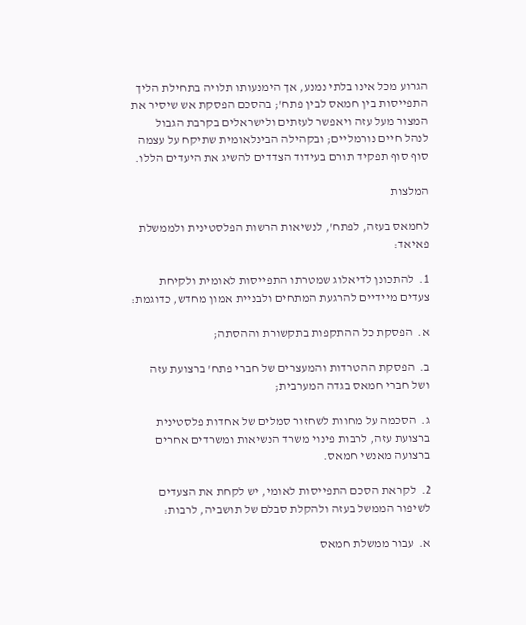הגרוע מכל אינו בלתי נמנע, אך הימנעותו תלויה בתחילת הליך התפייסות בין חמאס לבין פתח'; בהסכם הפסקת אש שיסיר את המצור מעל עזה ויאפשר לעזתים ולישראלים בקרבת הגבול לנהל חיים נורמליים; ובקהילה הבינלאומית שתיקח על עצמה סוף סוף תפקיד תורם בעידוד הצדדים להשיג את היעדים הללו.

המלצות

לחמאס בעזה, לפתח', לנשיאות הרשות הפלסטינית ולממשלת פאיאד:

1.  להתכונן לדיאלוג שמטרתו התפייסות לאומית ולקיחת צעדים מיידיים להרגעת המתחים ולבניית אמון מחדש, כדוגמת:

א.  הפסקת כל ההתקפות בתקשורת וההסתה;

ב.  הפסקת ההטרדות והמעצרים של חברי פתח' ברצועת עזה ושל חברי חמאס בגדה המערבית;

ג.  הסכמה על מחוות לשחזור סמלים של אחדות פלסטינית ברצועת עזה, לרבות פינוי משרד הנשיאות ומשרדים אחרים ברצועה מאנשי חמאס.

2.  לקראת הסכם התפייסות לאומי, יש לקחת את הצעדים לשיפור הממשל בעזה ולהקלת סבלם של תושביה, לרבות:

א.  עבור ממשלת חמאס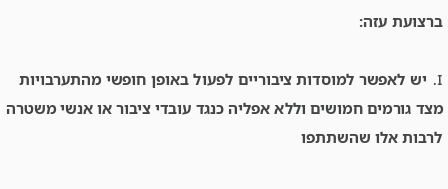ברצועת עזה:

I.  יש לאפשר למוסדות ציבוריים לפעול באופן חופשי מהתערבויות מצד גורמים חמושים וללא אפליה כנגד עובדי ציבור או אנשי משטרה לרבות אלו שהשתתפו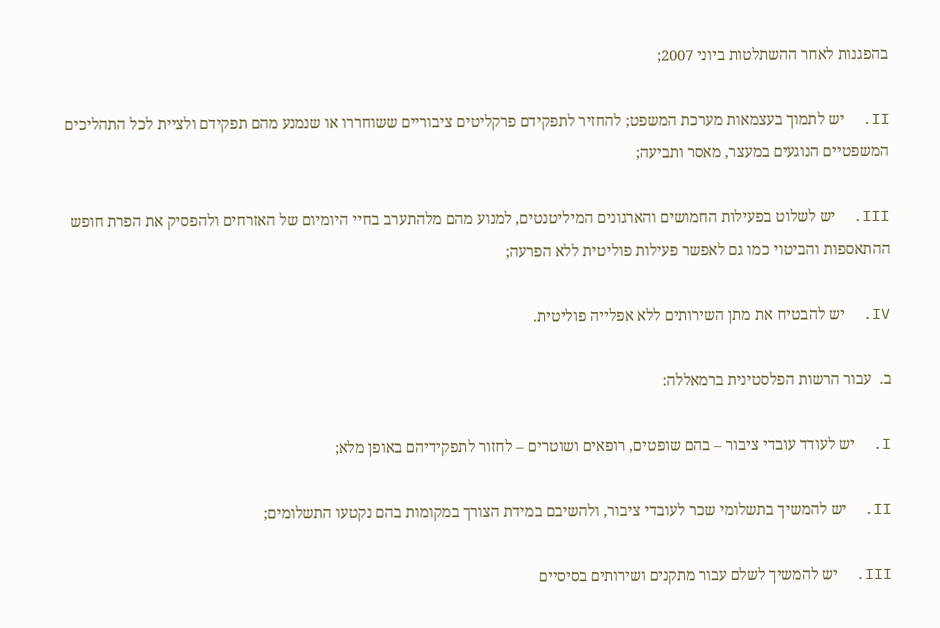בהפגנות לאחר ההשתלטות ביוני 2007;

II.  יש לתמוך בעצמאות מערכת המשפט; להחזיר לתפקידם פרקליטים ציבוריים ששוחררו או שנמנע מהם תפקידם ולציית לכל התהליכים המשפטיים הנוגעים במעצר, מאסר ותביעה;

III.  יש לשלוט בפעילות החמושים והארגונים המיליטנטים, למנוע מהם מלהתערב בחיי היומיום של האזרחים ולהפסיק את הפרת חופש ההתאספות והביטוי כמו גם לאפשר פעילות פוליטית ללא הפרעה;

IV.  יש להבטיח את מתן השירותים ללא אפלייה פוליטית.

ב.  עבור הרשות הפלסטינית ברמאללה:

I.  יש לעודד עובדי ציבור – בהם שופטים, רופאים ושוטרים – לחזור לתפקידיהם באופן מלא;

II.  יש להמשיך בתשלומי שכר לעובדי ציבור, ולהשיבם במידת הצורך במקומות בהם נקטעו התשלומים;

III.  יש להמשיך לשלם עבור מתקנים ושירותים בסיסיים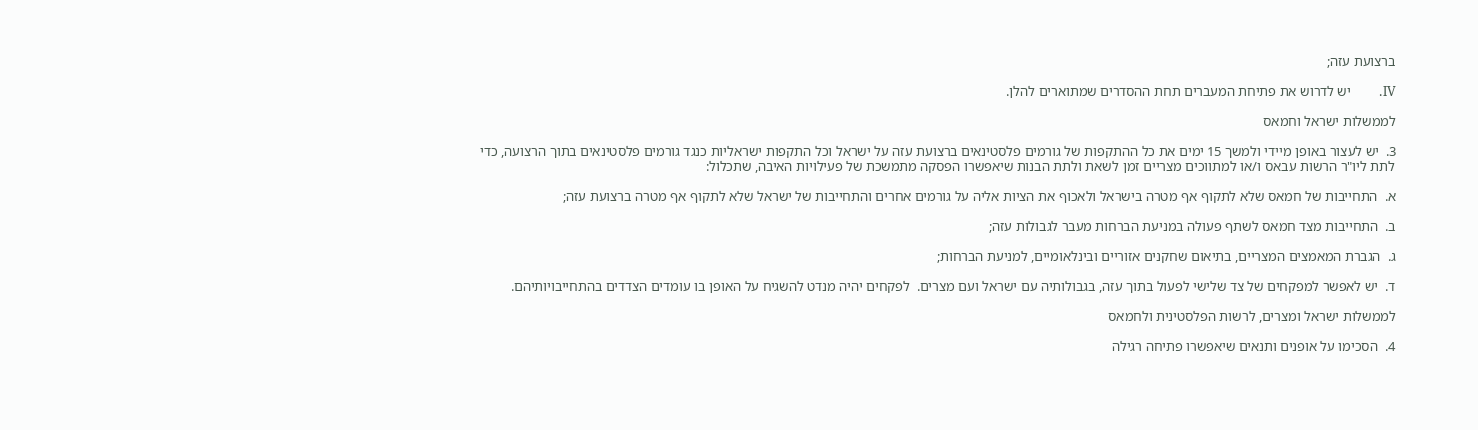ברצועת עזה;

IV.       יש לדרוש את פתיחת המעברים תחת ההסדרים שמתוארים להלן.

לממשלות ישראל וחמאס

3.  יש לעצור באופן מיידי ולמשך 15 ימים את כל ההתקפות של גורמים פלסטינאים ברצועת עזה על ישראל וכל התקפות ישראליות כנגד גורמים פלסטינאים בתוך הרצועה, כדי לתת ליו"ר הרשות עבאס ו/או למתווכים מצריים זמן לשאת ולתת הבנות שיאפשרו הפסקה מתמשכת של פעילויות האיבה, שתכלול:

א.  התחייבות של חמאס שלא לתקוף אף מטרה בישראל ולאכוף את הציות אליה על גורמים אחרים והתחייבות של ישראל שלא לתקוף אף מטרה ברצועת עזה;

ב.  התחייבות מצד חמאס לשתף פעולה במניעת הברחות מעבר לגבולות עזה;

ג.  הגברת המאמצים המצריים, בתיאום שחקנים אזוריים ובינלאומיים, למניעת הברחות;

ד.  יש לאפשר למפקחים של צד שלישי לפעול בתוך עזה, בגבולותיה עם ישראל ועם מצרים.  לפקחים יהיה מנדט להשגיח על האופן בו עומדים הצדדים בהתחייבויותיהם.

לממשלות ישראל ומצרים, לרשות הפלסטינית ולחמאס

4.  הסכימו על אופנים ותנאים שיאפשרו פתיחה רגילה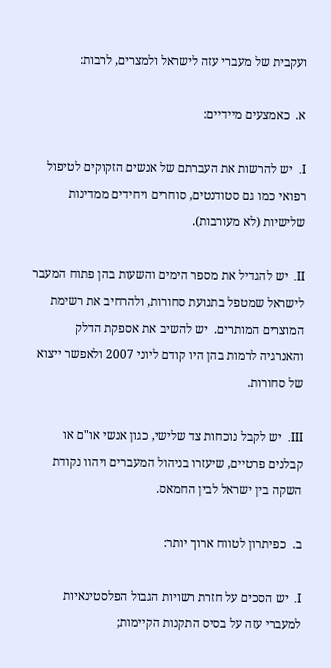ועקבית של מעברי עזה לישראל ולמצרים, לרבות:

א.  כאמצעים מיידיים:

I.  יש להרשות את העברתם של אנשים הזקוקים לטיפול רפואי כמו גם סטודנטים, סוחרים ויחידים ממדינות שלישיות (לא מעורבות).

II.  יש להגדיל את מספר הימים והשעות בהן פתוח המעבר לישראל שמטפל בתנועת סחורות, ולהרחיב את רשימת המוצרים המותרים.  יש להשיב את אספקת הדלק והאנרגיה לרמות בהן היו קודם ליוני 2007 ולאפשר ייצוא של סחורות.

III.  יש לקבל נוכחות צד שלישי, כגון אנשי או"ם או קבלנים פרטיים, שיעזרו בניהול המעברים ויהוו נקודת השקה בין ישראל לבין החמאס.

ב.  כפיתרון לטווח ארוך יותר:

I.  יש הסכים על חזרת רשויות הגבול הפלסטינאיות למעברי עזה על בסיס התקנות הקיימות;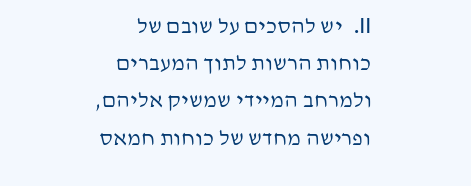II.  יש להסכים על שובם של כוחות הרשות לתוך המעברים ולמרחב המיידי שמשיק אליהם, ופרישה מחדש של כוחות חמאס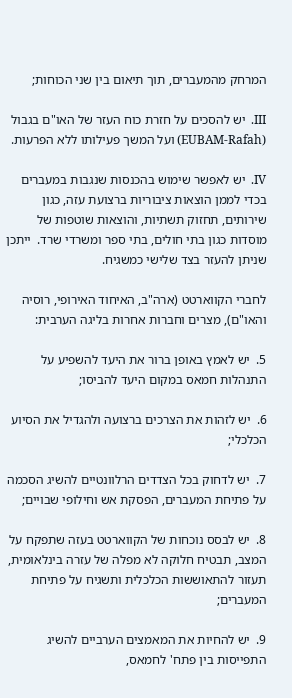המרחק מהמעברים, תוך תיאום בין שני הכוחות;

III.  יש להסכים על חזרת כוח העזר של האו"ם בגבול (EUBAM-Rafah) ועל המשך פעילותו ללא הפרעות.

IV.  יש לאפשר שימוש בהכנסות שנגבות במעברים בכדי לממן הוצאות ציבוריות ברצועת עזה, כגון שירותים, תחזוק תשתיות, והוצאות שוטפות של מוסדות כגון בתי חולים, בתי ספר ומשרדי שרד.  ייתכן שניתן להעזר בצד שלישי כמשגיח.

לחברי הקווארטט (ארה"ב, האיחוד האירופי, רוסיה והאו"ם), מצרים וחברות אחרות בליגה הערבית:

5.  יש לאמץ באופן ברור את היעד להשפיע על התנהלות חמאס במקום היעד להביסו;

6.  יש לזהות את הצרכים ברצועה ולהגדיל את הסיוע הכלכלי;

7.  יש לדחוק בכל הצדדים הרלוונטיים להשיג הסכמה על פתיחת המעברים, הפסקת אש וחילופי שבויים;

8.  יש לבסס נוכחות של הקווארטט בעזה שתפקח על המצב, תבטיח חלוקה לא מפלה של עזרה בינלאומית, תעזור להתאוששות הכלכלית ותשגיח על פתיחת המעברים;

9.  יש להחיות את המאמצים הערביים להשיג התפייסות בין פתח' לחמאס,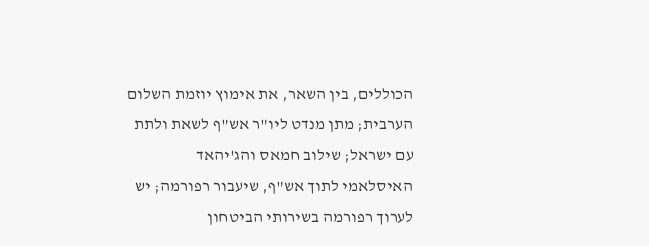הכוללים, בין השאר, את אימוץ יוזמת השלום הערבית; מתן מנדט ליו"ר אש"ף לשאת ולתת עם ישראל; שילוב חמאס והג'יהאד האיסלאמי לתוך אש"ף, שיעבור רפורמה; יש לערוך רפורמה בשירותי הביטחון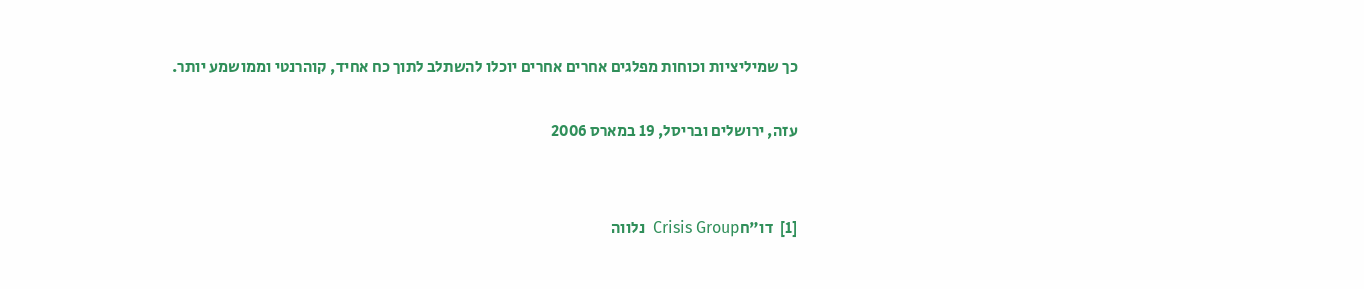כך שמיליציות וכוחות מפלגים אחרים אחרים יוכלו להשתלב לתוך כח אחיד, קוהרנטי וממושמע יותר.

עזה, ירושלים ובריסל, 19 במארס 2006


[1]  דו"חCrisis Group  נלווה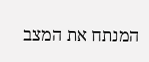המנתח את המצב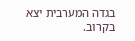בגדה המערבית יצא בקרוב.